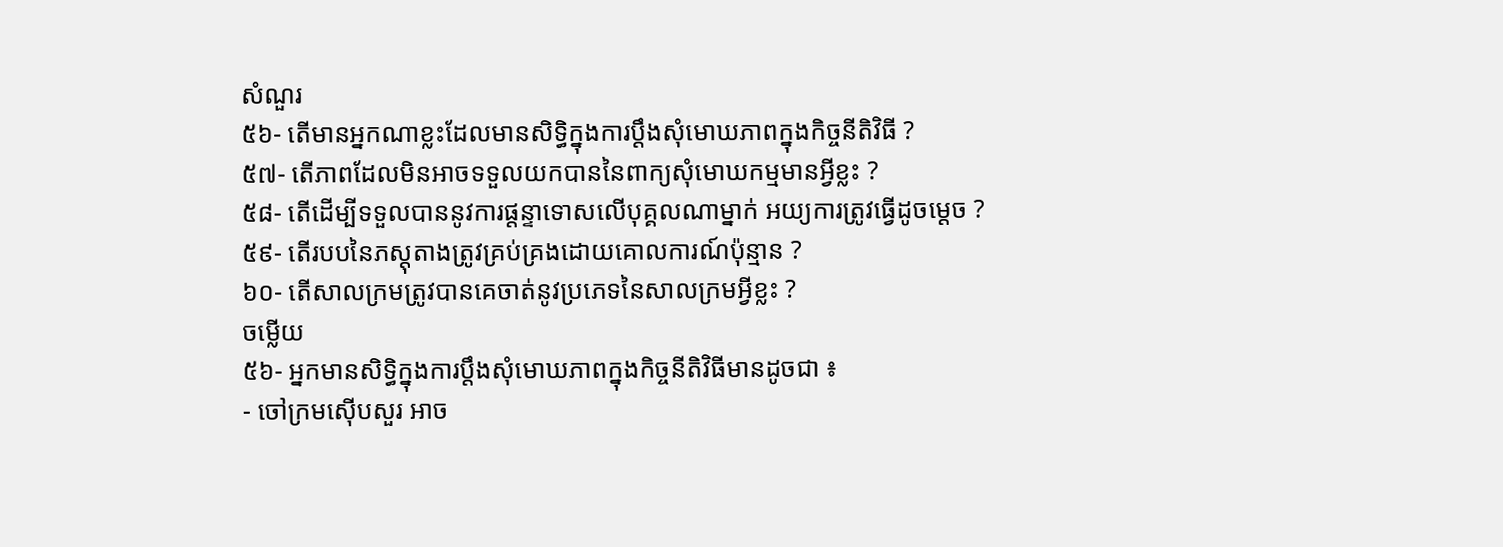សំណួរ
៥៦- តើមានអ្នកណាខ្លះដែលមានសិទ្ធិក្នុងការប្តឹងសុំមោឃភាពក្នុងកិច្ចនីតិវិធី ?
៥៧- តើភាពដែលមិនអាចទទួលយកបាននៃពាក្យសុំមោឃកម្មមានអ្វីខ្លះ ?
៥៨- តើដើម្បីទទួលបាននូវការផ្តន្ទាទោសលើបុគ្គលណាម្នាក់ អយ្យការត្រូវធ្វើដូចម្តេច ?
៥៩- តើរបបនៃភស្តុតាងត្រូវគ្រប់គ្រងដោយគោលការណ៍ប៉ុន្មាន ?
៦០- តើសាលក្រមត្រូវបានគេចាត់នូវប្រភេទនៃសាលក្រមអ្វីខ្លះ ?
ចម្លើយ
៥៦- អ្នកមានសិទ្ធិក្នុងការប្តឹងសុំមោឃភាពក្នុងកិច្ចនីតិវិធីមានដូចជា ៖
- ចៅក្រមស៊ើបសួរ អាច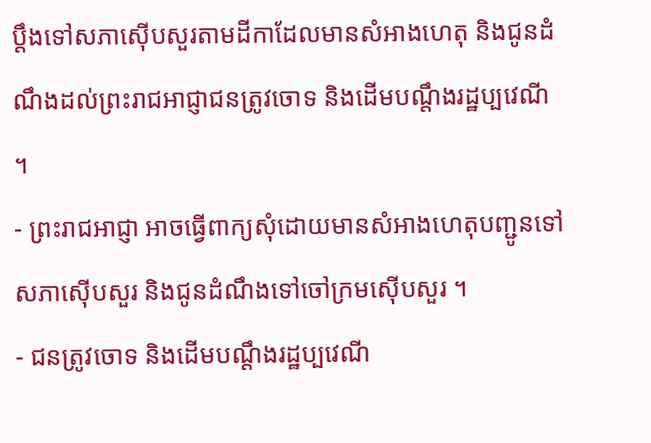ប្តឹងទៅសភាស៊ើបសួរតាមដីកាដែលមានសំអាងហេតុ និងជូនដំណឹងដល់ព្រះរាជអាជ្ញាជនត្រូវចោទ និងដើមបណ្តឹងរដ្ឋប្បវេណី ។
- ព្រះរាជអាជ្ញា អាចធ្វើពាក្យសុំដោយមានសំអាងហេតុបញ្ជូនទៅសភាស៊ើបសួរ និងជូនដំណឹងទៅចៅក្រមស៊ើបសួរ ។
- ជនត្រូវចោទ និងដើមបណ្តឹងរដ្ឋប្បវេណី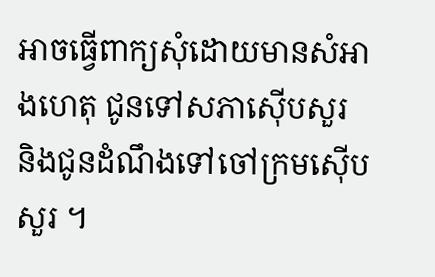អាចធ្វើពាក្យសុំដោយមានសំអាងហេតុ ជូនទៅសភាស៊ើបសួរ និងជូនដំណឹងទៅចៅក្រមស៊ើបសួរ ។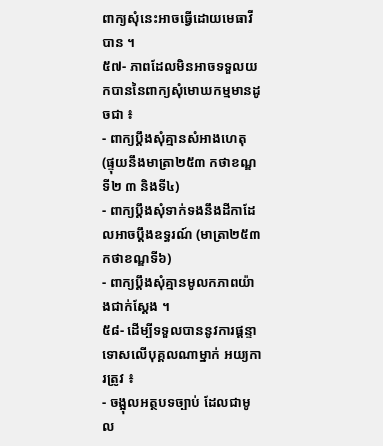ពាក្យសុំនេះអាចធ្វើដោយមេធាវីបាន ។
៥៧- ភាពដែលមិនអាចទទួលយកបាននៃពាក្យសុំមោឃកម្មមានដូចជា ៖
- ពាក្យប្តឹងសុំគ្មានសំអាងហេតុ (ផ្ទុយនឹងមាត្រា២៥៣ កថាខណ្ឌទី២ ៣ និងទី៤)
- ពាក្យប្តឹងសុំទាក់ទងនឹងដីកាដែលអាចប្តឹងឧទ្ធរណ៍ (មាត្រា២៥៣ កថាខណ្ឌទី៦)
- ពាក្យប្តឹងសុំគ្មានមូលកភាពយ៉ាងជាក់ស្តែង ។
៥៨- ដើម្បីទទួលបាននូវការផ្តន្ទាទោសលើបុគ្គលណាម្នាក់ អយ្យការត្រូវ ៖
- ចង្អុលអត្ថបទច្បាប់ ដែលជាមូល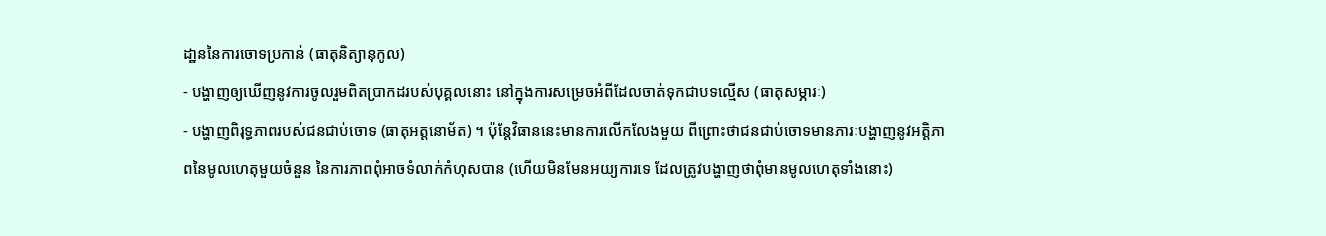ដា្ឋននៃការចោទប្រកាន់ (ធាតុនិត្យានុកូល)
- បង្ហាញឲ្យឃើញនូវការចូលរួមពិតប្រាកដរបស់បុគ្គលនោះ នៅក្នុងការសម្រេចអំពីដែលចាត់ទុកជាបទល្មើស (ធាតុសម្ភារៈ)
- បង្ហាញពិរុទ្ធភាពរបស់ជនជាប់ចោទ (ធាតុអត្តនោម័ត) ។ ប៉ុន្តែវិធាននេះមានការលើកលែងមួយ ពីព្រោះថាជនជាប់ចោទមានភារៈបង្ហាញនូវអត្តិភាពនៃមូលហេតុមួយចំនួន នៃការភាពពុំអាចទំលាក់កំហុសបាន (ហើយមិនមែនអយ្យការទេ ដែលត្រូវបង្ហាញថាពុំមានមូលហេតុទាំងនោះ)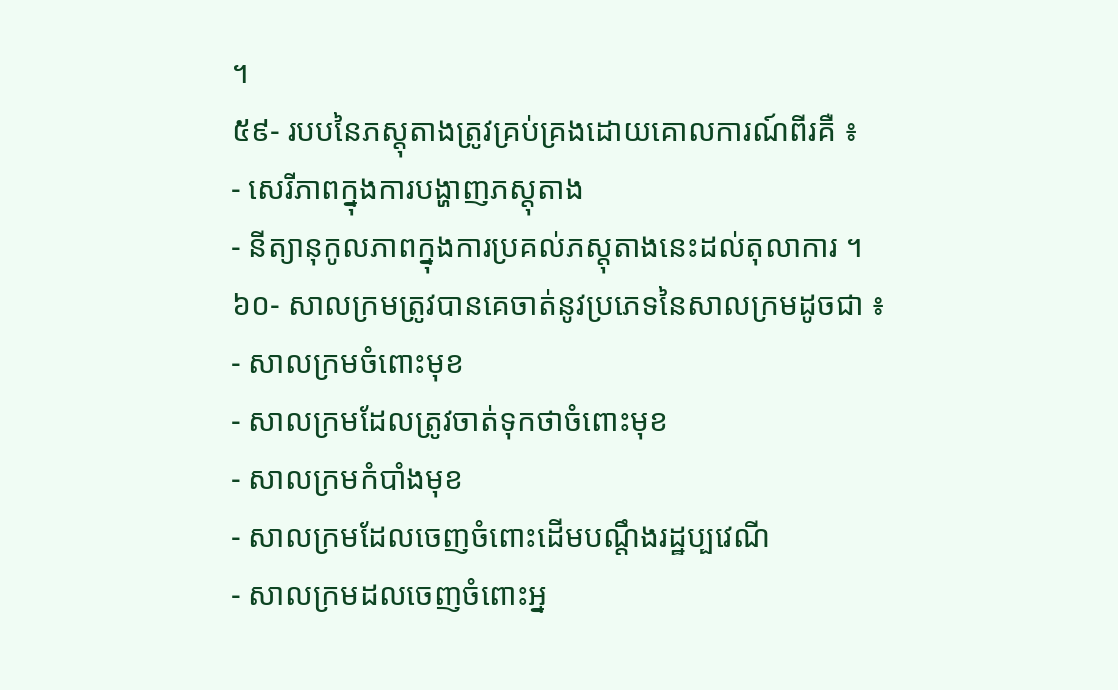។
៥៩- របបនៃភស្តុតាងត្រូវគ្រប់គ្រងដោយគោលការណ៍ពីរគឺ ៖
- សេរីភាពក្នុងការបង្ហាញភស្តុតាង
- នីត្យានុកូលភាពក្នុងការប្រគល់ភស្តុតាងនេះដល់តុលាការ ។
៦០- សាលក្រមត្រូវបានគេចាត់នូវប្រភេទនៃសាលក្រមដូចជា ៖
- សាលក្រមចំពោះមុខ
- សាលក្រមដែលត្រូវចាត់ទុកថាចំពោះមុខ
- សាលក្រមកំបាំងមុខ
- សាលក្រមដែលចេញចំពោះដើមបណ្តឹងរដ្ឋប្បវេណី
- សាលក្រមដលចេញចំពោះអ្ន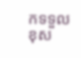កទទួលខុស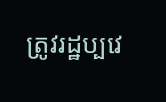ត្រូវរដ្ឋប្បវេ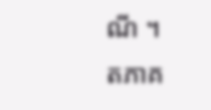ណី ។
តភាគ